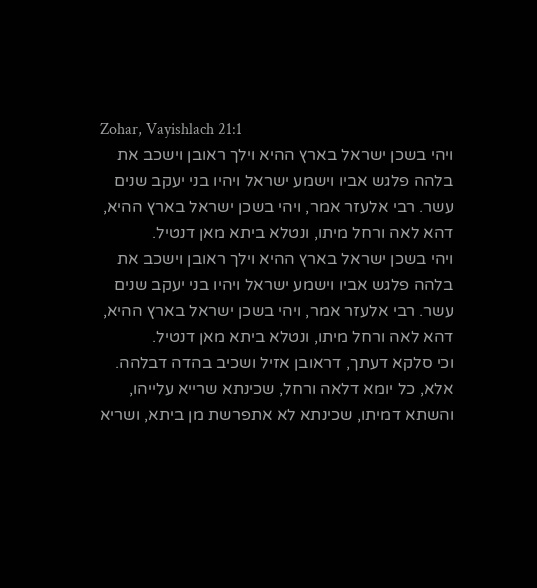Zohar, Vayishlach 21:1
ויהי בשכן ישראל בארץ ההיא וילך ראובן וישכב את בלהה פלגש אביו וישמע ישראל ויהיו בני יעקב שנים עשר. רבי אלעזר אמר, ויהי בשכן ישראל בארץ ההיא, דהא לאה ורחל מיתו, ונטלא ביתא מאן דנטיל.
ויהי בשכן ישראל בארץ ההיא וילך ראובן וישכב את בלהה פלגש אביו וישמע ישראל ויהיו בני יעקב שנים עשר. רבי אלעזר אמר, ויהי בשכן ישראל בארץ ההיא, דהא לאה ורחל מיתו, ונטלא ביתא מאן דנטיל.
וכי סלקא דעתך, דראובן אזיל ושכיב בהדה דבלהה. אלא, כל יומא דלאה ורחל, שכינתא שרייא עלייהו, והשתא דמיתו, שכינתא לא אתפרשת מן ביתא, ושריא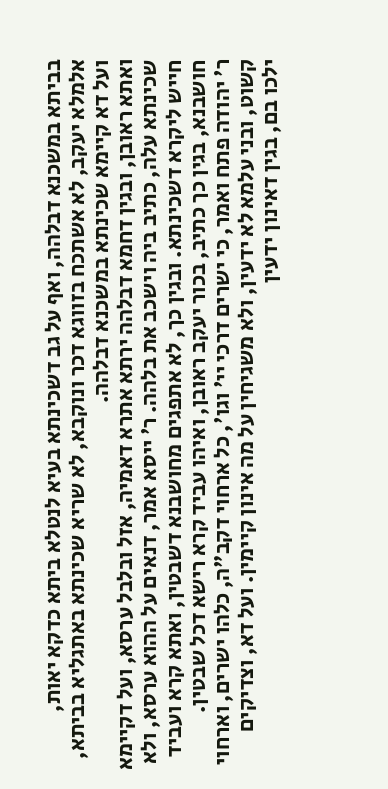בביתא במשכנא דבלהה, ואף על גב דשכינתא בעיא לנטלא ביתא כדקא יאות, אלמלא יעקב, לא אשתכח בזווגא דכר ונוקבא, לא שריא שכינתא באתגליא בביתא, ועל דא קיימא שכינתא במשכנא דבלהה.
ואתא ראובן, ובגין דחמא דבלהה ירתא אתרא דאמיה, אזל ובלבל ערסא, ועל דקיימא שכינתא עלה, כתיב ביה וישכב את בלהה. ר' ייסא אמר, דנאים על ההוא ערסא, ולא חייש ליקרא דשכינתא. ובגין כך, לא אתפגים מחושבנא דשבטין, ואתא קרא ועביד חושבנא, בגין כך כתיב, בכור יעקב ראובן, ואיהו עביד קרא רישא דכל שבטין.
ר' יהודה פתח ואמר, כי ישרים דרכי יי' וגו', כל ארחוי דקב"ה, כלהו ישרים, וארחוי קשוט, ובני עלמא לא ידעין, ולא משגיחין על מה אינון קיימין. ועל דא, וצדיקים ילכו בם, בגין דאינון ידעין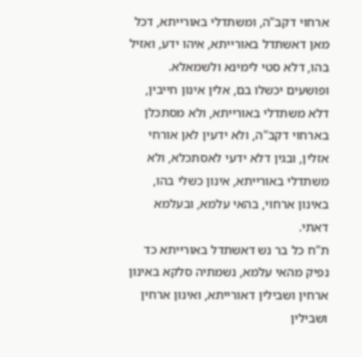ארחוי דקב"ה, ומשתדלי באורייתא, דכל מאן דאשתדל באורייתא, איהו ידע, ואזיל בהו, דלא סטי לימינא ולשמאלא.
ופושעים יכשלו בם, אלין אינון חייבין, דלא משתדלי באורייתא, ולא מסתכלן בארחוי דקב"ה, ולא ידעין לאן אורחי אזלין, ובגין דלא ידעי לאסתכלא, ולא משתדלי באורייתא, אינון כשלי בהו, באינון ארחוי, בהאי עלמא, ובעלמא דאתי.
ת"ח כל בר נש דאשתדל באורייתא כד נפיק מהאי עלמא, נשמתיה סלקא באינון ארחין ושבילין דאורייתא, ואינון ארחין ושבילין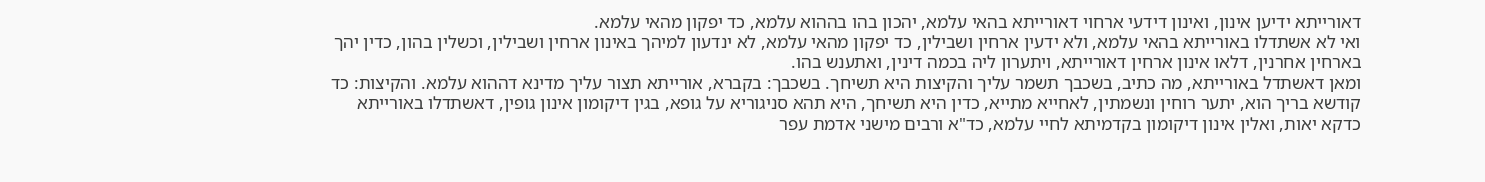דאורייתא ידיען אינון, ואינון דידעי ארחוי דאורייתא בהאי עלמא, יהכון בהו בההוא עלמא, כד יפקון מהאי עלמא.
ואי לא אשתדלו באורייתא בהאי עלמא, ולא ידעין ארחין ושבילין, כד יפקון מהאי עלמא, לא ינדעון למיהך באינון ארחין ושבילין, וכשלין בהון, כדין יהך בארחין אחרנין, דלאו אינון ארחין דאורייתא, ויתערון ליה בכמה דינין, ואתענש בהו.
ומאן דאשתדל באורייתא, מה כתיב, בשכבך תשמר עליך והקיצות היא תשיחך. בשכבך: בקברא, אורייתא תצור עליך מדינא דההוא עלמא. והקיצות: כד קודשא בריך הוא, יתער רוחין ונשמתין, לאחייא מתייא, כדין היא תשיחך, היא תהא סניגוריא על גופא, בגין דיקומון אינון גופין, דאשתדלו באורייתא כדקא יאות, ואלין אינון דיקומון בקדמיתא לחיי עלמא, כד"א ורבים מישני אדמת עפר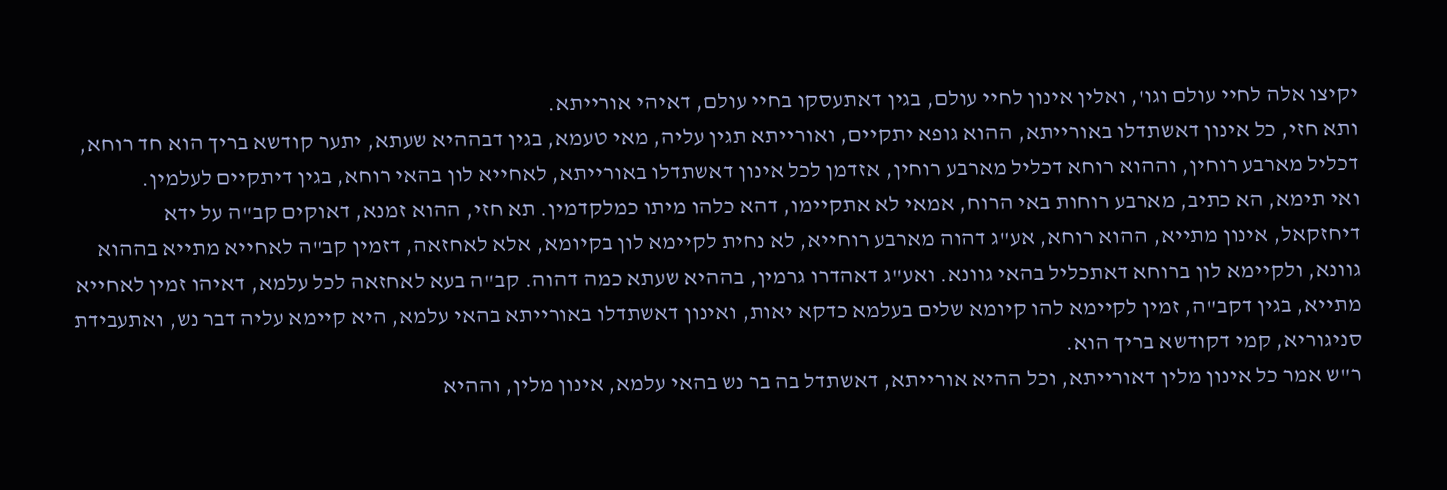יקיצו אלה לחיי עולם וגו', ואלין אינון לחיי עולם, בגין דאתעסקו בחיי עולם, דאיהי אורייתא.
ותא חזי, כל אינון דאשתדלו באורייתא, ההוא גופא יתקיים, ואורייתא תגין עליה, מאי טעמא, בגין דבההיא שעתא, יתער קודשא בריך הוא חד רוחא, דכליל מארבע רוחין, וההוא רוחא דכליל מארבע רוחין, אזדמן לכל אינון דאשתדלו באורייתא, לאחייא לון בהאי רוחא, בגין דיתקיים לעלמין.
ואי תימא, הא כתיב, מארבע רוחות באי הרוח, אמאי לא אתקיימו, דהא כלהו מיתו כמלקדמין. תא חזי, ההוא זמנא, דאוקים קב"ה על ידא דיחזקאל, אינון מתייא, ההוא רוחא, אע"ג דהוה מארבע רוחייא, לא נחית לקיימא לון בקיומא, אלא לאחזאה, דזמין קב"ה לאחייא מתייא בההוא גוונא, ולקיימא לון ברוחא דאתכליל בהאי גוונא. ואע"ג דאהדרו גרמין, בההיא שעתא כמה דהוה. קב"ה בעא לאחזאה לכל עלמא, דאיהו זמין לאחייא מתייא, בגין דקב"ה, זמין לקיימא להו קיומא שלים בעלמא כדקא יאות, ואינון דאשתדלו באורייתא בהאי עלמא, היא קיימא עליה דבר נש, ואתעבידת סניגוריא, קמי דקודשא בריך הוא.
ר"ש אמר כל אינון מלין דאורייתא, וכל ההיא אורייתא, דאשתדל בה בר נש בהאי עלמא, אינון מלין, וההיא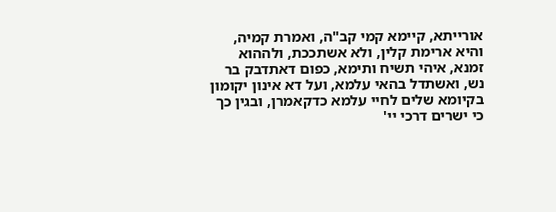אורייתא, קיימא קמי קב"ה, ואמרת קמיה, והיא ארימת קלין, ולא אשתככת, ולההוא זמנא, איהי תשיח ותימא, כפום דאתדבק בר נש, ואשתדל בהאי עלמא, ועל דא אינון יקומון בקיומא שלים לחיי עלמא כדקאמרן, ובגין כך כי ישרים דרכי יי'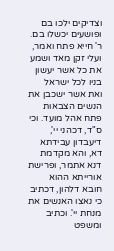וצדיקים ילכו בם ופושעים יכשלו בם.
ר' חייא פתח ואמר, ועלי זקן מאד ושמע את כל אשר יעשון בניו לכל ישראל ואת אשר ישכבן את הנשים הצבאות פתח אהל מועד. וכי ס"ד, דכהני יי', דיעבדון עבידתא דא, והא מקדמת דנא אתמר, ופרישת אורייתא ההוא חובא דלהון, דכתיב כי נאצו האנשים את מנחת יי'. וכתיב ומשפט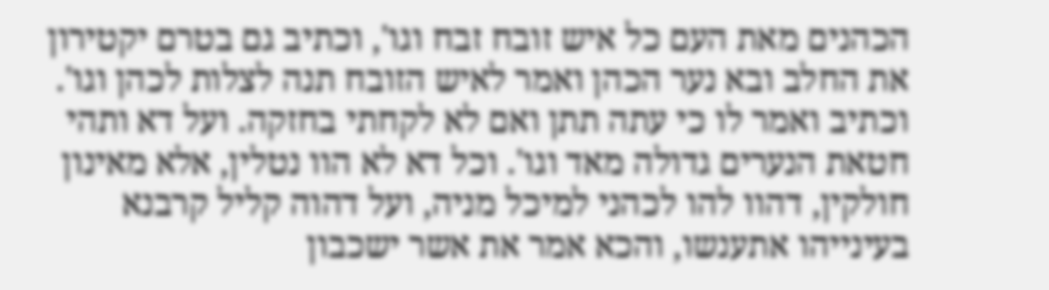הכהנים מאת העם כל איש זובח זבח וגו', וכתיב גם בטרם יקטירון את החלב ובא נער הכהן ואמר לאיש הזובח תנה לצלות לכהן וגו'. וכתיב ואמר לו כי עתה תתן ואם לא לקחתי בחזקה. ועל דא ותהי חטאת הנערים גדולה מאד וגו'. וכל דא לא הוו נטלין, אלא מאינון חולקין, דהוו להו לכהני למיכל מניה, ועל דהוה קליל קרבנא בעינייהו אתענשו, והכא אמר את אשר ישכבון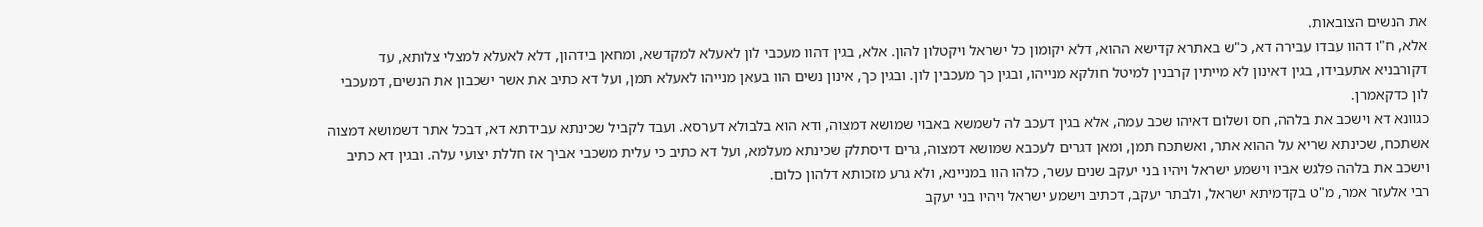את הנשים הצובאות.
אלא, ח"ו דהוו עבדו עבירה דא, כ"ש באתרא קדישא ההוא, דלא יקומון כל ישראל ויקטלון להון. אלא, בגין דהוו מעכבי לון לאעלא למקדשא, ומחאן בידהון, דלא לאעלא למצלי צלותא, עד דקורבניא אתעבידו, בגין דאינון לא מייתין קרבנין למיטל חולקא מנייהו, ובגין כך מעכבין לון. ובגין כך, אינון נשים הוו בעאן מנייהו לאעלא תמן, ועל דא כתיב את אשר ישכבון את הנשים, דמעכבי לון כדקאמרן.
כגוונא דא וישכב את בלהה, חס ושלום דאיהו שכב עמה, אלא בגין דעכב לה לשמשא באבוי שמושא דמצוה, ודא הוא בלבולא דערסא. ועבד לקביל שכינתא עבידתא דא, דבכל אתר דשמושא דמצוה אשתכח, שכינתא שריא על ההוא אתר, ואשתכח תמן, ומאן דגרים לעכבא שמושא דמצוה, גרים דיסתלק שכינתא מעלמא, ועל דא כתיב כי עלית משכבי אביך אז חללת יצועי עלה. ובגין דא כתיב וישכב את בלהה פלגש אביו וישמע ישראל ויהיו בני יעקב שנים עשר, כלהו הוו במניינא, ולא גרע מזכותא דלהון כלום.
רבי אלעזר אמר, מ"ט בקדמיתא ישראל, ולבתר יעקב, דכתיב וישמע ישראל ויהיו בני יעקב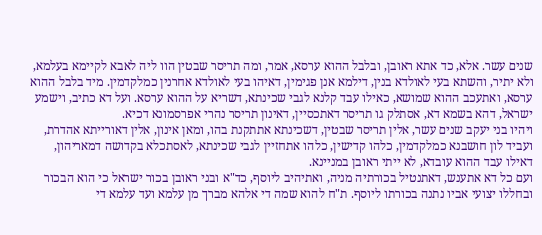שנים עשר. אלא, כד אתא ראובן, ובלבל ההוא ערסא, אמר, ומה תריסר שבטין הוו ליה לאבא לקיימא בעלמא, ולא יתיר, והשתא בעי לאולדא בנין, דילמא אנן פגימין, דאיהו בעי לאולדא אחרנין כמלקדמין. מיד בלבל ההוא ערסא, ואתעכב ההוא שמושא, כאילו עבד קלנא לגבי שכינתא, דשריא על ההוא ערסא. ועל דא כתיב, וישמע ישראל, דהא בשמא דא, אסתלק גו תריסר דאתכסיין, דאינון תריסר נהרי אפרסמונא דכיא.
ויהיו בני יעקב שנים עשר, אלין תריסר שבטין, דשכינתא אתתקנת בהו, ומאן אינון, אלין דאורייתא אהדרת, ועביד לון חושבנא כמלקדמין, כלהו קדישין, כלהו אתחזיין לגבי שכינתא, לאסתכלא בקדושה דמאריהון, דאילו עבד ההוא עובדא, לא ייתי ראובן במניינא.
ועם כל דא אתענש, דאתנטיל בכורתיה מניה, ואתיהיב ליוסף, כד"א ובני ראובן בכור ישראל כי הוא הבכור ובחללו יצועי אביו נתנה בכורתו ליוסף. ת"ח להוא שמה די אלהא מברך מן עלמא ועד עלמא די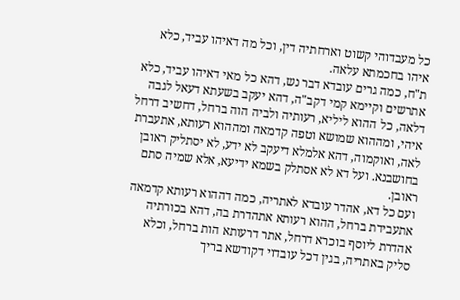כל מעבדוהי קשוט וארחתיה דין, וכל מה דאיהו עביד, כלא איהו בחכמתא עלאה.
ת"ח, כמה גרים עובדא דבר נש, דהא כל מאי דאיהו עביד, כלא אתרשים וקיימא קמי דקב"ה, דהא יעקב בשעתא דעאל לגבה דלאה, כל ההוא ליליא, רעותיה ולביה הוה ברחל, דחשיב דרחל איהי, ומההוא שמושא וטפה קדמאה ומההוא רעותא, אתעברת לאה, ואוקמוה, דהא אלמלא דיעקב לא ידע, לא יסתליק ראובן בחושבנא. ועל דא לא אסתלק בשמא ידיעא, אלא שמיה סתם ראובן.
ועם כל דא, אהדר עובדא לאתריה, כמה דההוא רעותא קדמאה אתעבידת ברחל, ההוא רעותא אתהדרת בה, דהא בכורתיה אהדרת ליוסף בוכרא דרחל, אתר דרעותא הות ברחל, וכלא סליק באתריה, בגין דכל עובדוי דקודשא בריך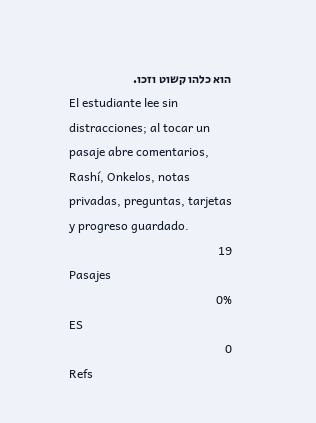הוא כלהו קשוט וזכו.
El estudiante lee sin distracciones; al tocar un pasaje abre comentarios, Rashí, Onkelos, notas privadas, preguntas, tarjetas y progreso guardado.
19
Pasajes
0%
ES
0
Refs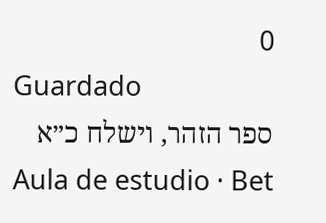0
Guardado
ספר הזהר, וישלח כ״א
Aula de estudio · Bet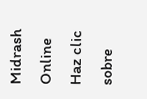Midrash Online
Haz clic sobre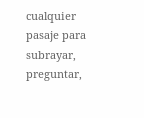cualquier pasaje para subrayar, preguntar,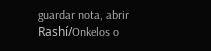guardar nota, abrir Rashí/Onkelos o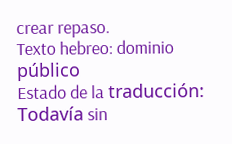crear repaso.
Texto hebreo: dominio público
Estado de la traducción: Todavía sin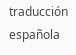traducción española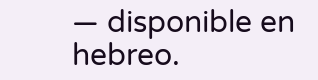— disponible en hebreo.